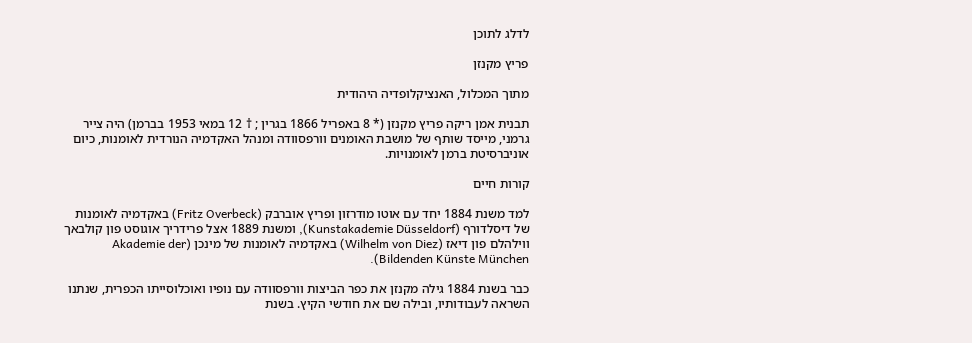לדלג לתוכן

פריץ מקנזן

מתוך המכלול, האנציקלופדיה היהודית

תבנית אמן ריקה פריץ מקנזן (* 8 באפריל 1866 בגרין ; † 12 במאי 1953 בברמן) היה צייר גרמני, מייסד שותף של מושבת האומנים וורפסוודה ומנהל האקדמיה הנורדית לאומנות, כיום אוניברסיטת ברמן לאומנויות.

קורות חיים

למד משנת 1884 יחד עם אוטו מודרזון ופריץ אוברבק (Fritz Overbeck) באקדמיה לאומנות של דיסלדורף (Kunstakademie Düsseldorf), ומשנת 1889 אצל פרידריך אוגוסט פון קולבאך ווילהלם פון דיאז (Wilhelm von Diez) באקדמיה לאומנות של מינכן (Akademie der Bildenden Künste München).

כבר בשנת 1884 גילה מקנזן את כפר הביצות וורפסוודה עם נופיו ואוכלוסייתו הכפרית, שנתנו השראה לעבודותיו, ובילה שם את חודשי הקיץ. בשנת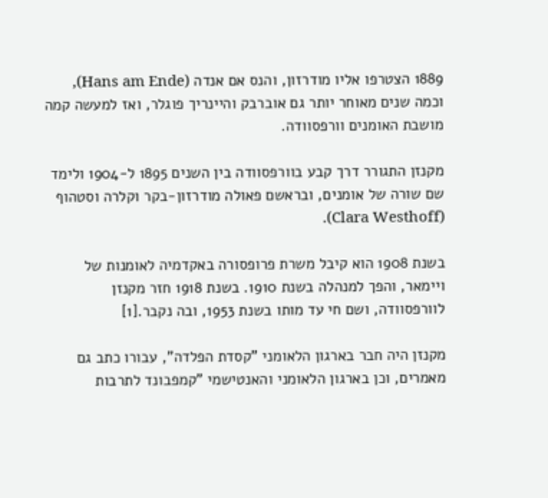1889 הצטרפו אליו מודרזון, והנס אם אנדה (Hans am Ende), וכמה שנים מאוחר יותר גם אוברבק והיינריך פוגלר, ואז למעשה קמה מושבת האומנים וורפסוודה.

מקנזן התגורר דרך קבע בוורפסוודה בין השנים 1895 ל-1904 ולימד שם שורה של אומנים, ובראשם פאולה מודרזון-בקר וקלרה וסטהוף (Clara Westhoff).

בשנת 1908 הוא קיבל משרת פרופסורה באקדמיה לאומנות של ויימאר, והפך למנהלה בשנת 1910. בשנת 1918 חזר מקנזן לוורפסוודה, ושם חי עד מותו בשנת 1953, ובה נקבר.[1]

מקנזן היה חבר בארגון הלאומני "קסדת הפלדה", עבורו כתב גם מאמרים, וכן בארגון הלאומני והאנטישמי "קמפבונד לתרבות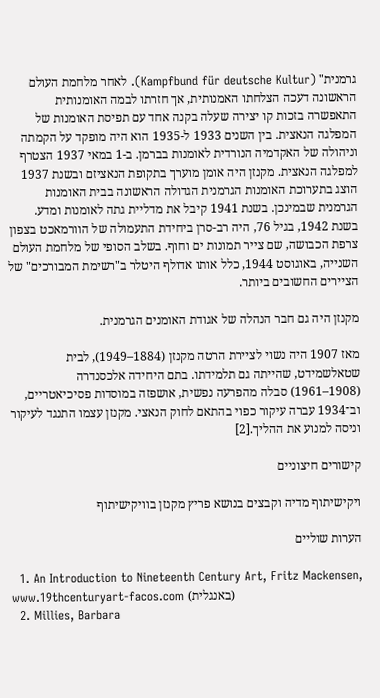גרמנית" (Kampfbund für deutsche Kultur). לאחר מלחמת העולם הראשונה דעכה הצלחתו האמנותית, אך חזרתו לבמה האומנותית התאפשרה בזכות קו יצירה שעלה בקנה אחד עם תפיסת האומנות של המפלגה הנאצית. בין השנים 1933 ל-1935 הוא היה מופקד על הקמתה וניהולה של האקדמיה הנורדית לאומנות בברמן. ב-1 במאי 1937 הצטרף למפלגה הנאצית. מקנזן היה אומן מוערך בתקופת הנאציזם ובשנת 1937 הוצג בתערוכת האומנות הגרמנית הגדולה הראשונה בבית האומנות הגרמנית שבמינכן. בשנת 1941 קיבל את מדליית גתה לאומנות ומדע. בשנת 1942, בגיל 76, היה רב-סרן ביחידת התעמולה של הוורמאכט בצפון צרפת הכבושה, שם צייר תמונות ים וחוף. בשלב הסופי של מלחמת העולם השנייה, באוגוסט 1944, כלל אותו אדולף היטלר ב"רשימת המבורכים" של הציירים החשובים ביותר.

מקנזן היה גם חבר הנהלה של אגודת האומנים הגרמנית.

מאז 1907 היה נשוי לציירת הרטה מקנזן (1884–1949), לבית שטאלשמידט, שהייתה גם תלמידתו. בתם היחידה אלכסנדרה (1908–1961) סבלה מהפרעה נפשית, אושפזה במוסדות פסיכיאטריים, וב־1934 עברה עיקור כפוי בהתאם לחוק הנאצי. מקנזן עצמו התנגד לעיקור וניסה למנוע את ההליך.[2]

קישורים חיצוניים

ויקישיתוף מדיה וקבצים בנושא פריץ מקנזן בוויקישיתוף

הערות שוליים

  1. An Introduction to Nineteenth Century Art, Fritz Mackensen, www.19thcenturyart-facos.com (באנגלית)
  2. Millies, Barbara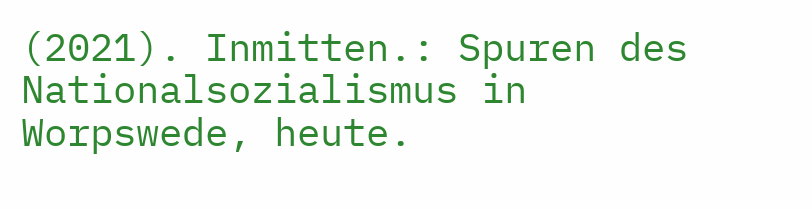(2021). Inmitten.: Spuren des Nationalsozialismus in Worpswede, heute.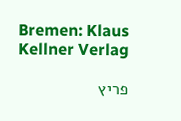Bremen: Klaus Kellner Verlag

פריץ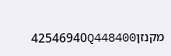מקנזן42546940Q448400